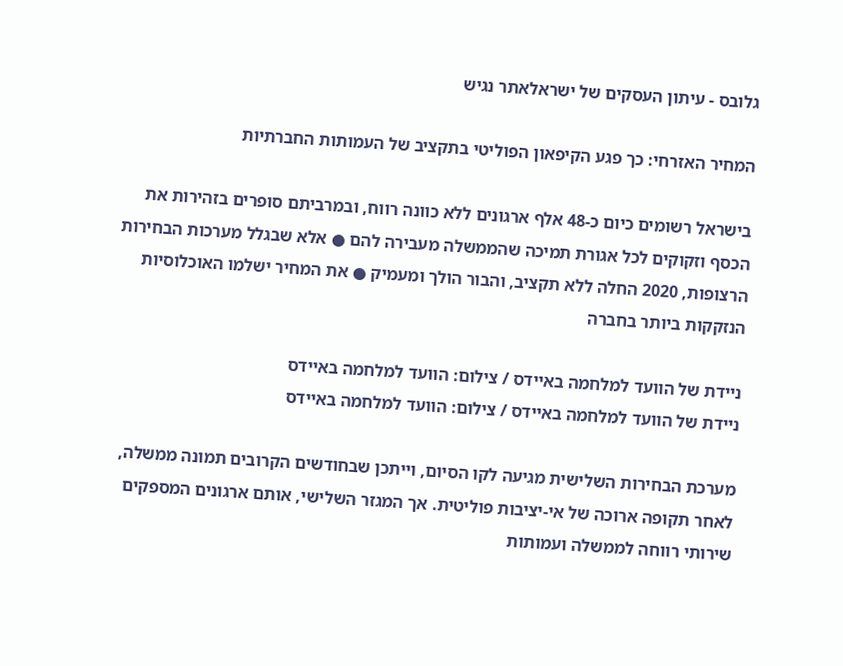גלובס - עיתון העסקים של ישראלאתר נגיש

המחיר האזרחי: כך פגע הקיפאון הפוליטי בתקציב של העמותות החברתיות

בישראל רשומים כיום כ-48 אלף ארגונים ללא כוונה רווח, ובמרביתם סופרים בזהירות את הכסף וזקוקים לכל אגורת תמיכה שהממשלה מעבירה להם ● אלא שבגלל מערכות הבחירות הרצופות, 2020 החלה ללא תקציב, והבור הולך ומעמיק ● את המחיר ישלמו האוכלוסיות הנזקקות ביותר בחברה

ניידת של הוועד למלחמה באיידס / צילום: הוועד למלחמה באיידס
ניידת של הוועד למלחמה באיידס / צילום: הוועד למלחמה באיידס

מערכת הבחירות השלישית מגיעה לקו הסיום, וייתכן שבחודשים הקרובים תמונה ממשלה, לאחר תקופה ארוכה של אי-יציבות פוליטית. אך המגזר השלישי, אותם ארגונים המספקים שירותי רווחה לממשלה ועמותות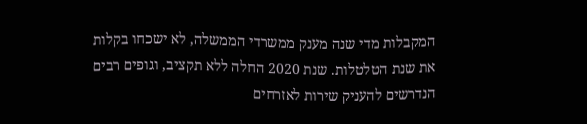המקבלות מדי שנה מענק ממשרדי הממשלה, לא ישכחו בקלות את שנת הטלטלות. שנת 2020 החלה ללא תקציב, וגופים רבים הנדרשים להעניק שירות לאזרחים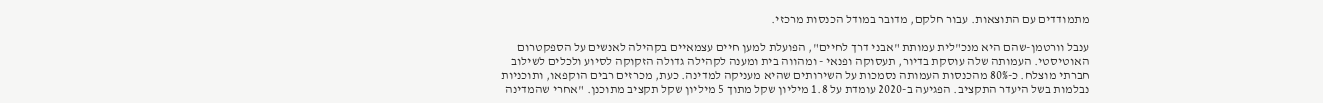מתמודדים עם התוצאות. עבור חלקם, מדובר במודל הכנסות מרכזי.

ענבל וורטמן-שהם היא מנכ"לית עמותת "אבני דרך לחיים", הפועלת למען חיים עצמאיים בקהילה לאנשים על הספקטרום האוטיסטי. העמותה שלה עוסקת בדיור, תעסוקה ופנאי - ומהווה בית ומענה לקהילה גדולה הזקוקה לסיוע ולכלים לשילוב חברתי מוצלח. כ-80% מהכנסות העמותה נסמכות על השירותים שהיא מעניקה למדינה. כעת, מכרזים רבים הוקפאו, ותוכניות נבלמות בשל היעדר התקציב. הפגיעה ב-2020 עומדת על 1.8 מיליון שקל מתוך 5 מיליון שקל תקציב מתוכנן. "אחרי שהמדינה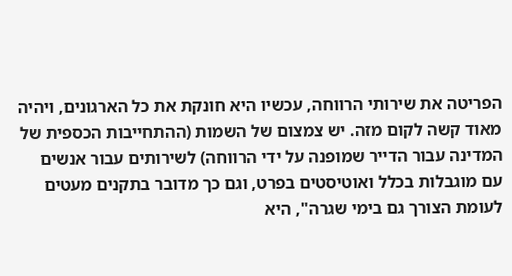הפריטה את שירותי הרווחה, עכשיו היא חונקת את כל הארגונים, ויהיה מאוד קשה לקום מזה. יש צמצום של השמות (ההתחייבות הכספית של המדינה עבור הדייר שמופנה על ידי הרווחה) לשירותים עבור אנשים עם מוגבלות בכלל ואוטיסטים בפרט, וגם כך מדובר בתקנים מעטים לעומת הצורך גם בימי שגרה", היא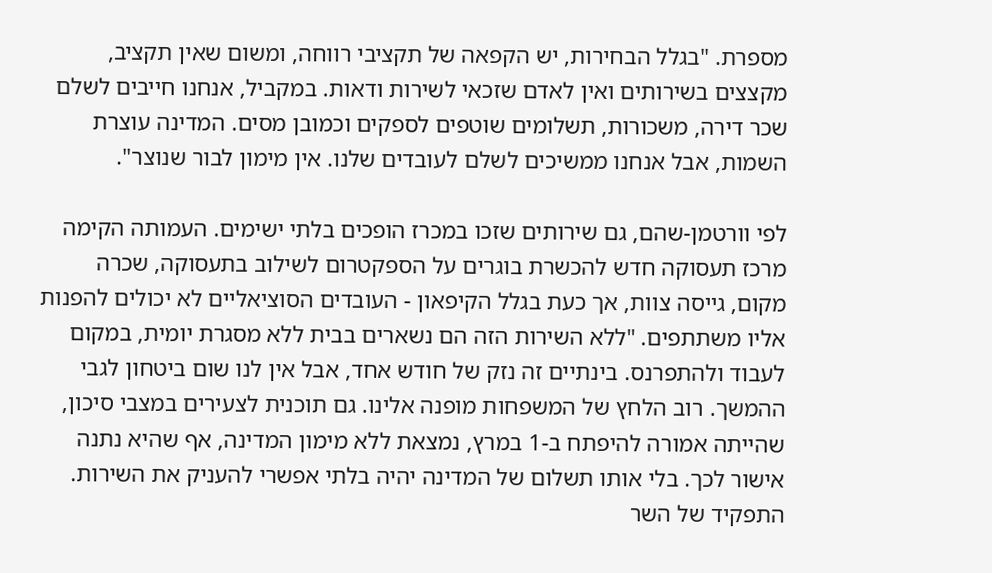מספרת. "בגלל הבחירות, יש הקפאה של תקציבי רווחה, ומשום שאין תקציב, מקצצים בשירותים ואין לאדם שזכאי לשירות ודאות. במקביל, אנחנו חייבים לשלם שכר דירה, משכורות, תשלומים שוטפים לספקים וכמובן מסים. המדינה עוצרת השמות, אבל אנחנו ממשיכים לשלם לעובדים שלנו. אין מימון לבור שנוצר".

לפי וורטמן-שהם, גם שירותים שזכו במכרז הופכים בלתי ישימים. העמותה הקימה מרכז תעסוקה חדש להכשרת בוגרים על הספקטרום לשילוב בתעסוקה, שכרה מקום, גייסה צוות, אך כעת בגלל הקיפאון - העובדים הסוציאליים לא יכולים להפנות אליו משתתפים. "ללא השירות הזה הם נשארים בבית ללא מסגרת יומית, במקום לעבוד ולהתפרנס. בינתיים זה נזק של חודש אחד, אבל אין לנו שום ביטחון לגבי ההמשך. רוב הלחץ של המשפחות מופנה אלינו. גם תוכנית לצעירים במצבי סיכון, שהייתה אמורה להיפתח ב-1 במרץ, נמצאת ללא מימון המדינה, אף שהיא נתנה אישור לכך. בלי אותו תשלום של המדינה יהיה בלתי אפשרי להעניק את השירות. התפקיד של השר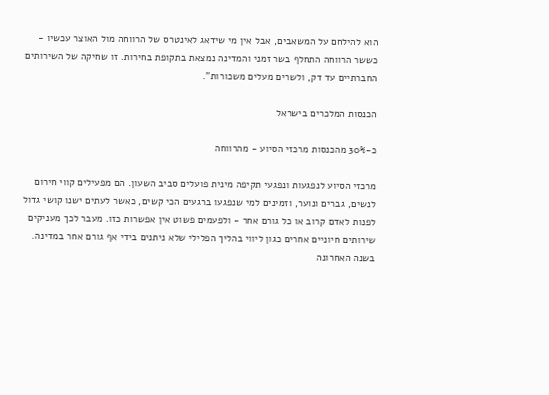הוא להילחם על המשאבים, אבל אין מי שידאג לאינטרס של הרווחה מול האוצר עכשיו - כששר הרווחה התחלף בשר זמני והמדינה נמצאת בתקופת בחירות. זו שחיקה של השירותים החברתיים עד דק, ולשרים מעלים משכורות".

הכנסות המלכרים בישראל

כ-30% מהכנסות מרכזי הסיוע - מהרווחה

מרכזי הסיוע לנפגעות ונפגעי תקיפה מינית פועלים סביב השעון. הם מפעילים קווי חירום לנשים, גברים ונוער, וזמינים למי שנפגעו ברגעים הכי קשים, כאשר לעתים ישנו קושי גדול לפנות לאדם קרוב או כל גורם אחר - ולפעמים פשוט אין אפשרות כזו. מעבר לכך מעניקים שירותים חיוניים אחרים כגון ליווי בהליך הפלילי שלא ניתנים בידי אף גורם אחר במדינה. בשנה האחרונה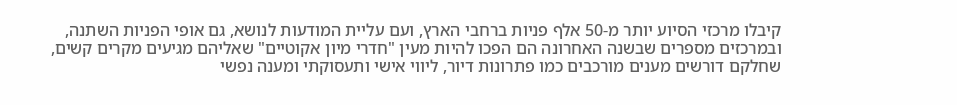קיבלו מרכזי הסיוע יותר מ-50 אלף פניות ברחבי הארץ, ועם עליית המודעות לנושא, גם אופי הפניות השתנה, ובמרכזים מספרים שבשנה האחרונה הם הפכו להיות מעין "חדרי מיון אקוטיים" שאליהם מגיעים מקרים קשים, שחלקם דורשים מענים מורכבים כמו פתרונות דיור, ליווי אישי ותעסוקתי ומענה נפשי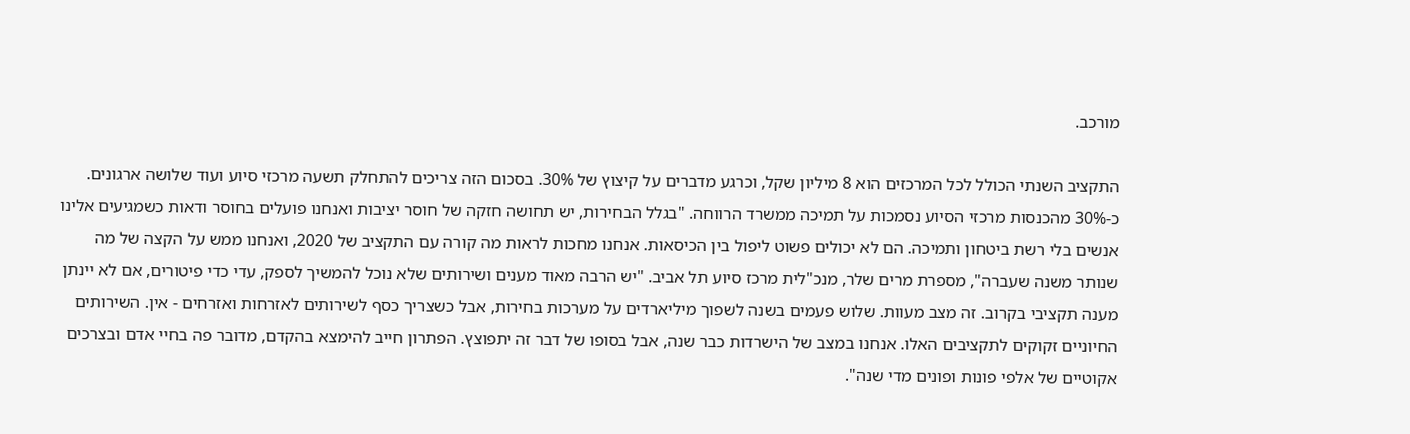מורכב.

התקציב השנתי הכולל לכל המרכזים הוא 8 מיליון שקל, וכרגע מדברים על קיצוץ של 30%. בסכום הזה צריכים להתחלק תשעה מרכזי סיוע ועוד שלושה ארגונים. כ-30% מהכנסות מרכזי הסיוע נסמכות על תמיכה ממשרד הרווחה. "בגלל הבחירות, יש תחושה חזקה של חוסר יציבות ואנחנו פועלים בחוסר ודאות כשמגיעים אלינו אנשים בלי רשת ביטחון ותמיכה. הם לא יכולים פשוט ליפול בין הכיסאות. אנחנו מחכות לראות מה קורה עם התקציב של 2020, ואנחנו ממש על הקצה של מה שנותר משנה שעברה", מספרת מרים שלר, מנכ"לית מרכז סיוע תל אביב. "יש הרבה מאוד מענים ושירותים שלא נוכל להמשיך לספק, עדי כדי פיטורים, אם לא יינתן מענה תקציבי בקרוב. זה מצב מעוות. שלוש פעמים בשנה לשפוך מיליארדים על מערכות בחירות, אבל כשצריך כסף לשירותים לאזרחות ואזרחים - אין. השירותים החיוניים זקוקים לתקציבים האלו. אנחנו במצב של הישרדות כבר שנה, אבל בסופו של דבר זה יתפוצץ. הפתרון חייב להימצא בהקדם, מדובר פה בחיי אדם ובצרכים אקוטיים של אלפי פונות ופונים מדי שנה".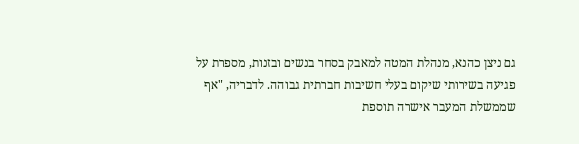גם ניצן כהנא, מנהלת המטה למאבק בסחר בנשים ובזנות, מספרת על פגיעה בשירותי שיקום בעלי חשיבות חברתית גבוהה. לדבריה, "אף שממשלת המעבר אישרה תוספת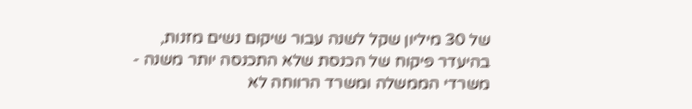של 30 מיליון שקל לשנה עבור שיקום נשים מזנות, בהיעדר פיקוח של הכנסת שלא התכנסה יותר משנה - משרדי הממשלה ומשרד הרווחה לא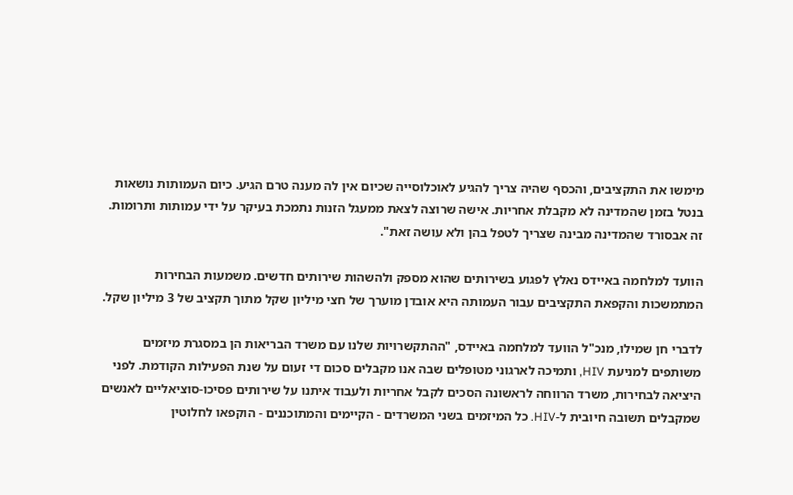מימשו את התקציבים, והכסף שהיה צריך להגיע לאוכלוסייה שכיום אין לה מענה טרם הגיע. כיום העמותות נושאות בנטל בזמן שהמדינה לא מקבלת אחריות. אישה שרוצה לצאת ממעגל הזנות נתמכת בעיקר על ידי עמותות ותרומות. זה אבסורד שהמדינה מבינה שצריך לטפל בהן ולא עושה זאת".

הוועד למלחמה באיידס נאלץ לפגוע בשירותים שהוא מספק ולהשהות שירותים חדשים. משמעות הבחירות המתמשכות והקפאת התקציבים עבור העמותה היא אובדן מוערך של חצי מיליון שקל מתוך תקציב של 3 מיליון שקל.

לדברי חן שמילו, מנכ"ל הוועד למלחמה באיידס, "ההתקשרויות שלנו עם משרד הבריאות הן במסגרת מיזמים משותפים למניעת HIV, ותמיכה לארגוני מטופלים שבה אנו מקבלים סכום די זעום על שנת הפעילות הקודמת. לפני היציאה לבחירות, משרד הרווחה לראשונה הסכים לקבל אחריות ולעבוד איתנו על שירותים פסיכו-סוציאליים לאנשים שמקבלים תשובה חיובית ל-HIV. כל המיזמים בשני המשרדים - הקיימים והמתוכננים - הוקפאו לחלוטין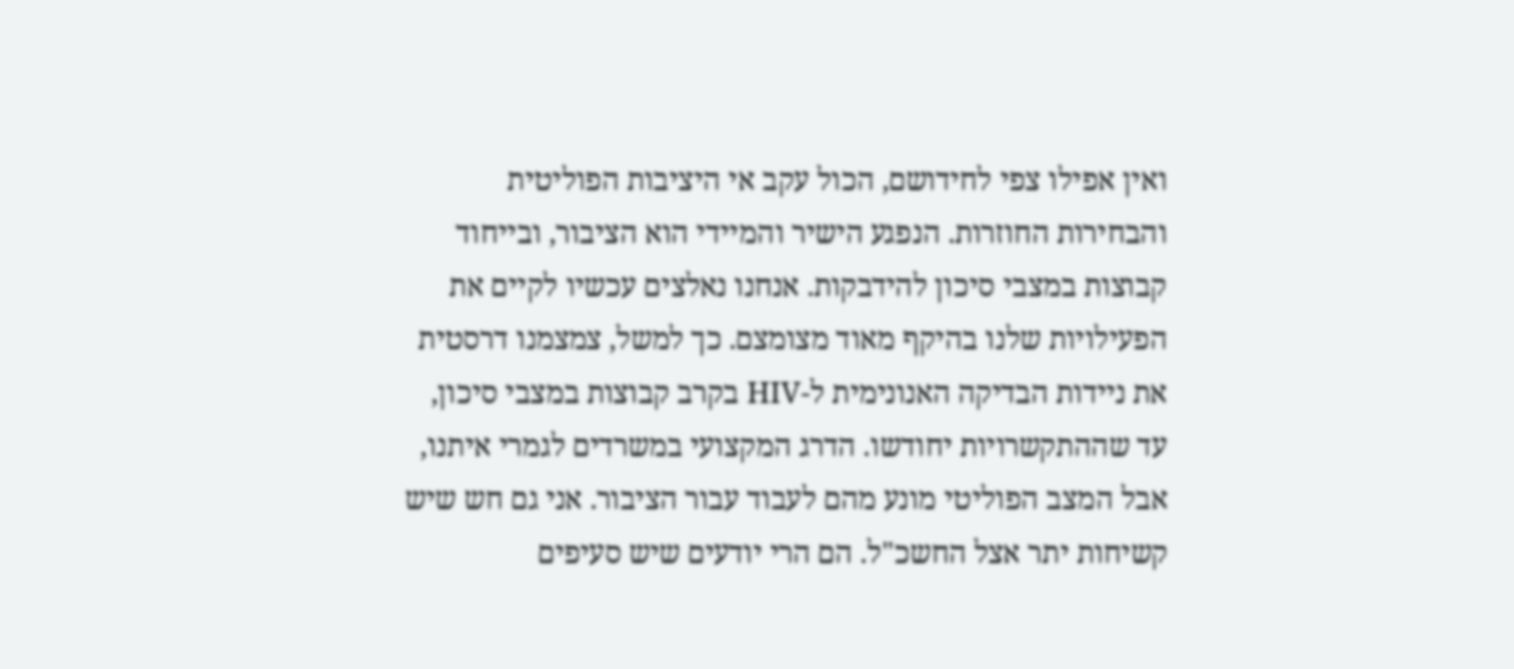ואין אפילו צפי לחידושם, הכול עקב אי היציבות הפוליטית והבחירות החוזרות. הנפגע הישיר והמיידי הוא הציבור, ובייחוד קבוצות במצבי סיכון להידבקות. אנחנו נאלצים עכשיו לקיים את הפעילויות שלנו בהיקף מאוד מצומצם. כך למשל, צמצמנו דרסטית את ניידות הבדיקה האנונימית ל-HIV בקרב קבוצות במצבי סיכון, עד שההתקשרויות יחודשו. הדרג המקצועי במשרדים לגמרי איתנו, אבל המצב הפוליטי מונע מהם לעבוד עבור הציבור. אני גם חש שיש קשיחות יתר אצל החשכ"ל. הם הרי יודעים שיש סעיפים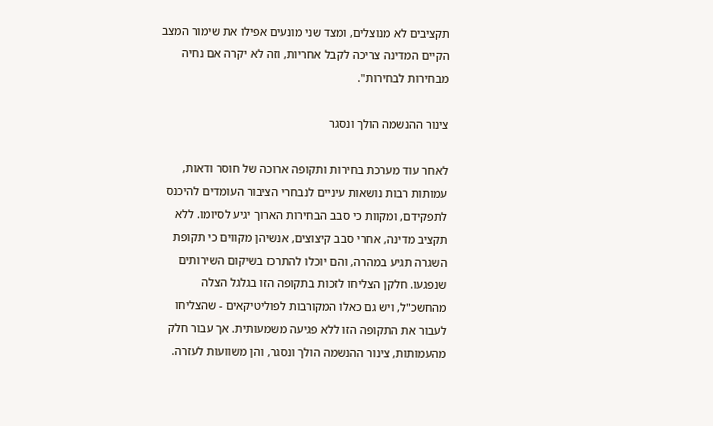תקציבים לא מנוצלים, ומצד שני מונעים אפילו את שימור המצב הקיים המדינה צריכה לקבל אחריות, וזה לא יקרה אם נחיה מבחירות לבחירות".

צינור ההנשמה הולך ונסגר

לאחר עוד מערכת בחירות ותקופה ארוכה של חוסר ודאות, עמותות רבות נושאות עיניים לנבחרי הציבור העומדים להיכנס לתפקידם, ומקוות כי סבב הבחירות הארוך יגיע לסיומו. ללא תקציב מדינה, אחרי סבב קיצוצים, אנשיהן מקווים כי תקופת השגרה תגיע במהרה, והם יוכלו להתרכז בשיקום השירותים שנפגעו. חלקן הצליחו לזכות בתקופה הזו בגלגל הצלה מהחשכ"ל, ויש גם כאלו המקורבות לפוליטיקאים - שהצליחו לעבור את התקופה הזו ללא פגיעה משמעותית. אך עבור חלק מהעמותות, צינור ההנשמה הולך ונסגר, והן משוועות לעזרה.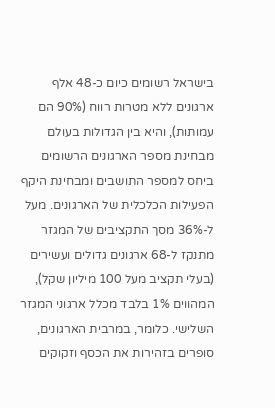בישראל רשומים כיום כ-48 אלף ארגונים ללא מטרות רווח (90% הם עמותות), והיא בין הגדולות בעולם מבחינת מספר הארגונים הרשומים ביחס למספר התושבים ומבחינת היקף הפעילות הכלכלית של הארגונים. מעל ל-36% מסך התקציבים של המגזר מתנקז ל-68 ארגונים גדולים ועשירים (בעלי תקציב מעל 100 מיליון שקל), המהווים 1% בלבד מכלל ארגוני המגזר השלישי. כלומר, במרבית הארגונים, סופרים בזהירות את הכסף וזקוקים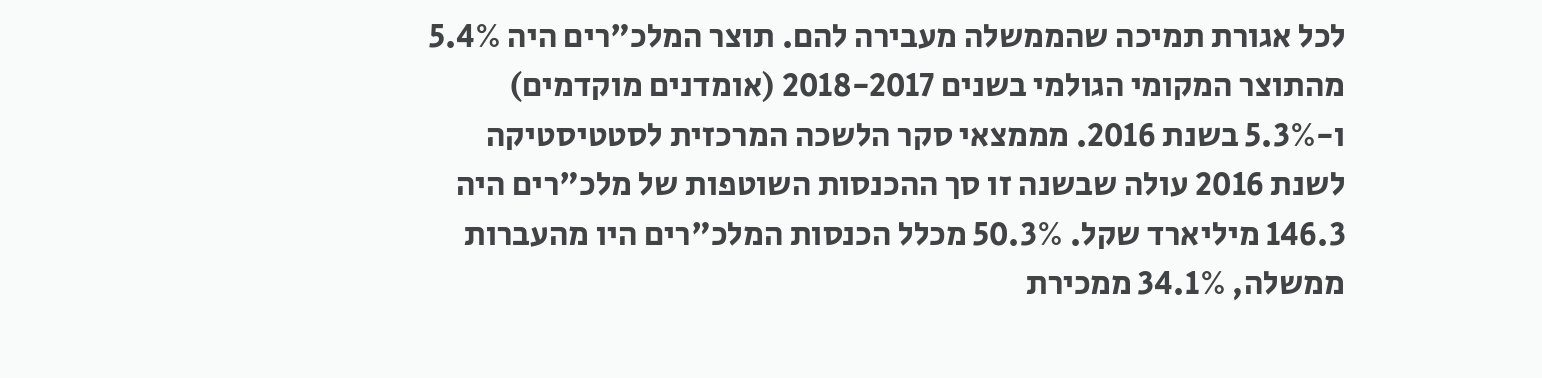לכל אגורת תמיכה שהממשלה מעבירה להם. תוצר המלכ"רים היה 5.4% מהתוצר המקומי הגולמי בשנים 2018-2017 (אומדנים מוקדמים) ו-5.3% בשנת 2016. מממצאי סקר הלשכה המרכזית לסטטיסטיקה לשנת 2016 עולה שבשנה זו סך ההכנסות השוטפות של מלכ"רים היה 146.3 מיליארד שקל. 50.3% מכלל הכנסות המלכ"רים היו מהעברות ממשלה, 34.1% ממכירת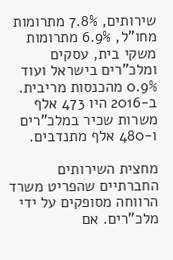שירותים, 7.8% מתרומות מחו"ל, 6.9% מתרומות משקי בית, עסקים ומלכ"רים בישראל ועוד 0.9% מהכנסות מריבית. ב-2016 היו 473 אלף משרות שכיר במלכ"רים ו-480 אלף מתנדבים.

מחצית השירותים החברתיים שהפריט משרד הרווחה מסופקים על ידי מלכ"רים. אם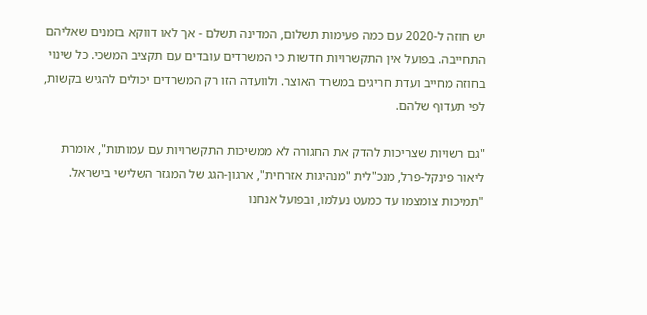יש חוזה ל-2020 עם כמה פעימות תשלום, המדינה תשלם - אך לאו דווקא בזמנים שאליהם התחייבה. בפועל אין התקשרויות חדשות כי המשרדים עובדים עם תקציב המשכי. כל שינוי בחוזה מחייב ועדת חריגים במשרד האוצר. ולוועדה הזו רק המשרדים יכולים להגיש בקשות, לפי תעדוף שלהם.

"גם רשויות שצריכות להדק את החגורה לא ממשיכות התקשרויות עם עמותות", אומרת ליאור פינקל-פרל, מנכ"לית "מנהיגות אזרחית", ארגון-הגג של המגזר השלישי בישראל. "תמיכות צומצמו עד כמעט נעלמו, ובפועל אנחנו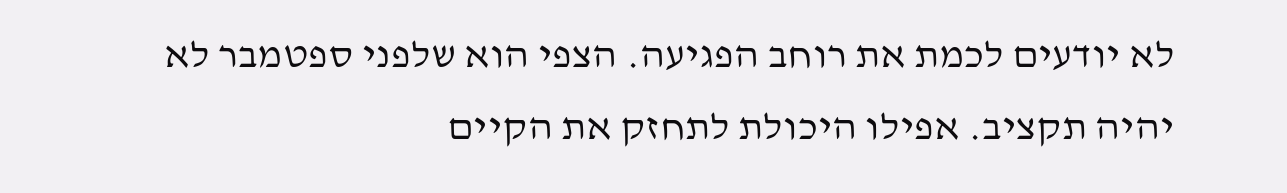לא יודעים לכמת את רוחב הפגיעה. הצפי הוא שלפני ספטמבר לא יהיה תקציב. אפילו היכולת לתחזק את הקיים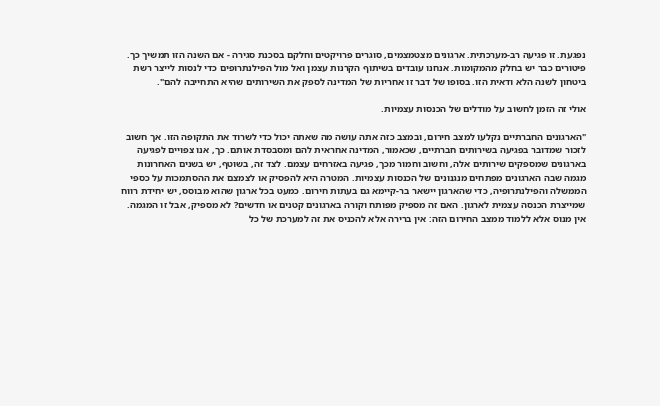נפגעת. זו פגיעה רב-מערכתית. ארגונים מצטמצמים, סוגרים פרויקטים וחלקם בסכנת סגירה - אם השנה הזו תמשיך כך. פיטורים כבר יש בחלק מהמקומות. אנחנו עובדים בשיתוף הקרנות עצמן ואל מול הפילנתרופים כדי לנסות לייצר רשת ביטחון לשנה הלא ודאית הזו. בסופו של דבר זו אחריות של המדינה לספק את השירותים שהיא התחייבה להם".

אולי זה הזמן לחשוב על מודלים של הכנסות עצמיות.

"הארגונים החברתיים נקלעו למצב חירום, ובמצב כזה אתה עושה מה שאתה יכול כדי לשרוד את התקופה הזו. אך חשוב לזכור שמדובר בפגיעה בשירותים חברתיים, שכאמור, המדינה אחראית להם ומסבסדת אותם. כך, אנו צפויים לפגיעה בארגונים שמספקים שירותים אלה, וחשוב וחמור מכך, פגיעה באזרחים עצמם. לצד זה, בשוטף, יש בשנים האחרונות מגמה שבה הארגונים מפתחים מנגנונים של הכנסות עצמיות. המטרה היא להפסיק או לצמצם את ההסתמכות על כספי הממשלה והפילנתרופיה, כדי שהארגון יישאר בר-קיימא גם בעתות חירום. כמעט בכל ארגון שהוא מבוסס, יש יחידת רווח שמייצרת הכנסה עצמית לארגון. האם זה מספיק מפותח וקורה בארגונים קטנים או חדשים? לא מספיק, אבל זו המגמה. אין מנוס אלא ללמוד ממצב החירום הזה: אין ברירה אלא להכניס את זה למערכת של כל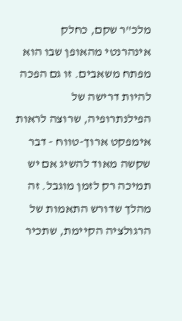מלכ"ר שקם, כחלק אינהרנטי מהאופן שבו הוא מפתח משאבים. זו גם הפכה להיות דרישה של הפילנתרופיה, שרוצה לראות אימפקט ארוך-טווח - דבר שקשה מאוד להשיג אם יש תמיכה רק לזמן מוגבל. זה מהלך שדורש התאמות של הרגולציה הקיימת, שתכיר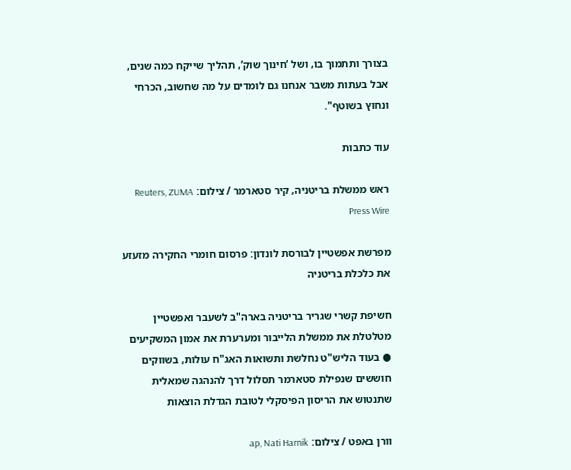בצורך ותתמוך בו, ושל ‘חינוך שוק’, תהליך שייקח כמה שנים, אבל בעתות משבר אנחנו גם לומדים על מה שחשוב, הכרחי ונחוץ בשוטף".

עוד כתבות

ראש ממשלת בריטניה, קיר סטארמר / צילום: Reuters, ZUMA Press Wire

מפרשת אפשטיין לבורסת לונדון: פרסום חומרי החקירה מזעזע את כלכלת בריטניה

חשיפת קשרי שגריר בריטניה בארה"ב לשעבר ואפשטיין מטלטלת את ממשלת הלייבור ומערערת את אמון המשקיעים ● בעוד הליש"ט נחלשת ותשואות האג"ח עולות, בשווקים חוששים שנפילת סטארמר תסלול דרך להנהגה שמאלית שתנטוש את הריסון הפיסקלי לטובת הגדלת הוצאות

וורן באפט / צילום: ap, Nati Harnik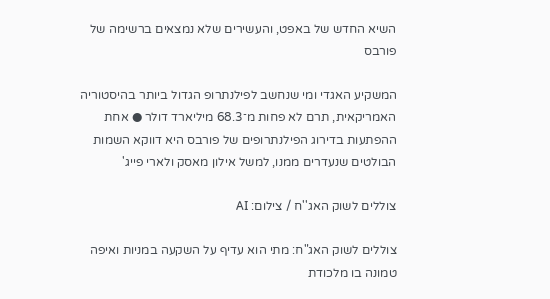השיא החדש של באפט, והעשירים שלא נמצאים ברשימה של פורבס

המשקיע האגדי ומי שנחשב לפילנתרופ הגדול ביותר בהיסטוריה האמריקאית, תרם לא פחות מ־68.3 מיליארד דולר ● אחת ההפתעות בדירוג הפילנתרופים של פורבס היא דווקא השמות הבולטים שנעדרים ממנו, למשל אילון מאסק ולארי פייג'

צוללים לשוק האג''ח / צילום: AI

צוללים לשוק האג"ח: מתי הוא עדיף על השקעה במניות ואיפה טמונה בו מלכודת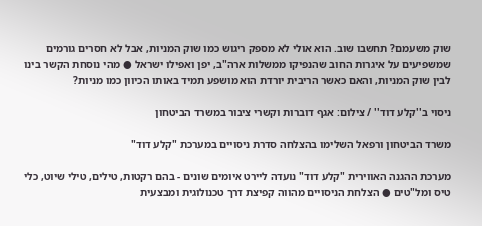שוק משעמם? תחשבו שוב. הוא אולי לא מספק ריגוש כמו שוק המניות, אבל לא חסרים גורמים שמשפיעים על איגרות החוב שהנפיקו ממשלות ארה"ב, יפן ואפילו ישראל ● מהי נוסחת הקשר בינו לבין שוק המניות, והאם כאשר הריבית יורדת הוא מושפע תמיד באותו הכיוון כמו מניות?

ניסוי ב''קלע דוד'' / צילום: אגף דוברות וקשרי ציבור במשרד הביטחון

משרד הביטחון ורפאל השלימו בהצלחה סדרת ניסויים במערכת "קלע דוד"

מערכת ההגנה האווירית "קלע דוד" נועדה ליירט איומים שונים - בהם רקטות, טילים, טילי שיוט, כלי טיס ומל"טים ● הצלחת הניסויים מהווה קפיצת דרך טכנולוגית ומבצעית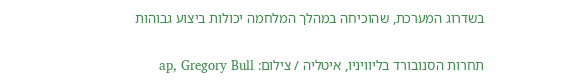בשדרוג המערכת, שהוכיחה במהלך המלחמה יכולות ביצוע גבוהות

תחרות הסנובורד בליוויניו, איטליה / צילום: ap, Gregory Bull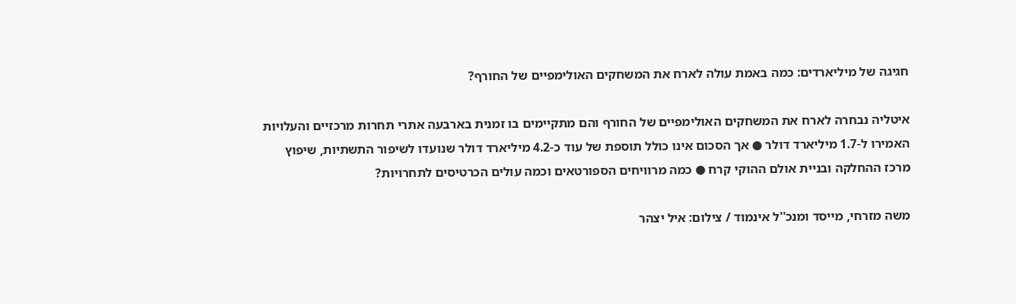חגיגה של מיליארדים: כמה באמת עולה לארח את המשחקים האולימפיים של החורף?

איטליה נבחרה לארח את המשחקים האולימפיים של החורף והם מתקיימים בו זמנית בארבעה אתרי תחרות מרכזיים והעלויות האמירו ל-1.7 מיליארד דולר ● אך הסכום אינו כולל תוספת של עוד כ-4.2 מיליארד דולר שנועדו לשיפור התשתיות, שיפוץ מרכז ההחלקה ובניית אולם ההוקי קרח ● כמה מרוויחים הספורטאים וכמה עולים הכרטיסים לתחרויות?

משה מזרחי, מייסד ומנכ''ל אינמוד / צילום: איל יצהר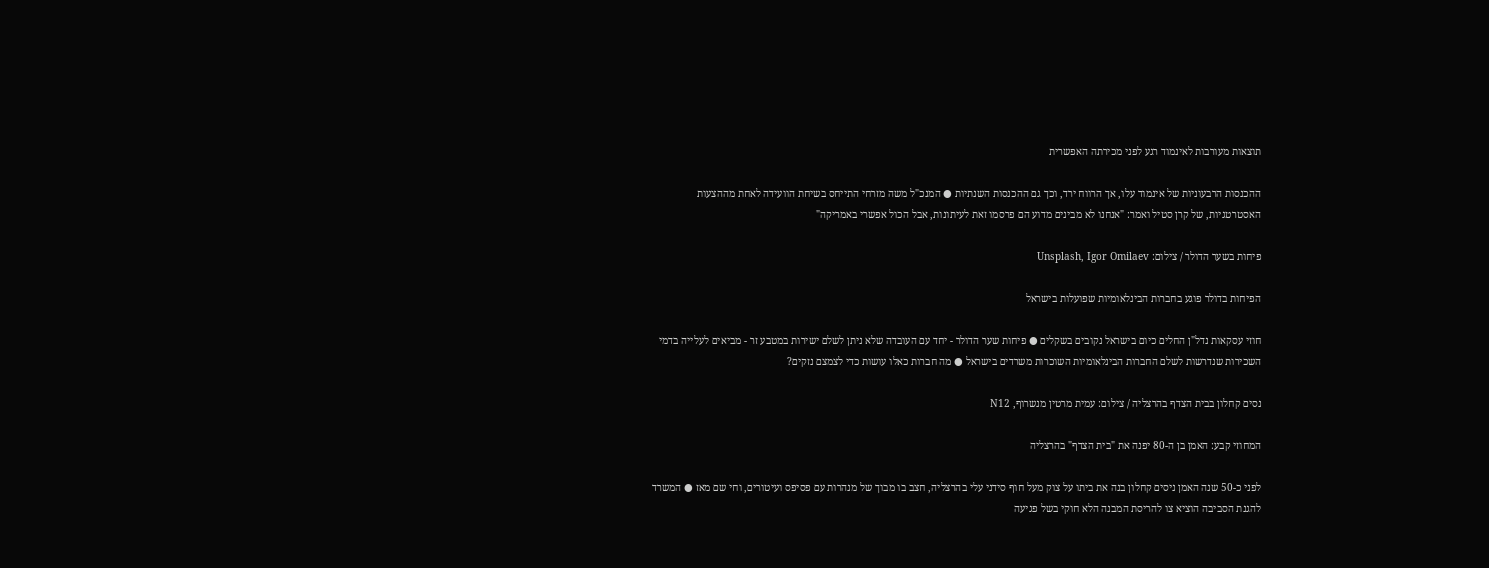תוצאות מעורבות לאינמוד רגע לפני מכירתה האפשרית

ההכנסות הרבעוניות של אינמוד עלו, אך הרווח ירד, וכך גם ההכנסות השנתיות ● המנכ"ל משה מזרחי התייחס בשיחת הוועידה לאחת מההצעות האסטרטגיות, של קרן סטיל ואמר: "אנחנו לא מבינים מדוע הם פרסמו זאת לעיתונות, אבל הכול אפשרי באמריקה"

פיחות בשער הדולר / צילום: Unsplash, Igor Omilaev

הפיחות בדולר פוגע בחברות הבינלאומיות שפועלות בישראל

חוזי עסקאות נדל"ן החלים כיום בישראל נקובים בשקלים ● פיחות שער הדולר - יחד עם העובדה שלא ניתן לשלם ישירות במטבע זר - מביאים לעלייה בדמי השכירות שנדרשות לשלם החברות הבינלאומיות השוכרות משרדים בישראל ● מה חברות כאלו עושות כדי לצמצם נזקים?

נסים קחלון בבית הצדף בהרצליה / צילום: עמית מרטין מנשרוף, N12

המחוזי קבע: האמן בן ה-80 יפנה את "בית הצדף" בהרצליה

לפני כ-50 שנה האמן ניסים קחלון בנה את ביתו על צוק מעל חוף סידני עלי בהרצליה, חצב בו מבוך של מנהרות עם פסיפס ועיטורים, וחי שם מאז ● המשרד להגנת הסביבה הוציא צו להריסת המבנה הלא חוקי בשל פגיעה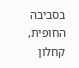בסביבה החופית, קחלון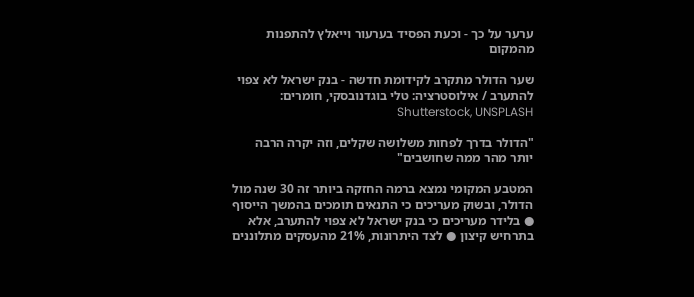ערער על כך - וכעת הפסיד בערעור וייאלץ להתפנות מהמקום

שער הדולר מתקרב לקידומת חדשה - בנק ישראל לא צפוי להתערב / אילוסטרציה: טלי בוגדנובסקי, חומרים: Shutterstock, UNSPLASH

"הדולר בדרך לפחות משלושה שקלים, וזה יקרה הרבה יותר מהר ממה שחושבים"

המטבע המקומי נמצא ברמה החזקה ביותר זה 30 שנה מול הדולר, ובשוק מעריכים כי התנאים תומכים בהמשך הייסוף ● בלידר מעריכים כי בנק ישראל לא צפוי להתערב, אלא בתרחיש קיצון ● לצד היתרונות, 21% מהעסקים מתלוננים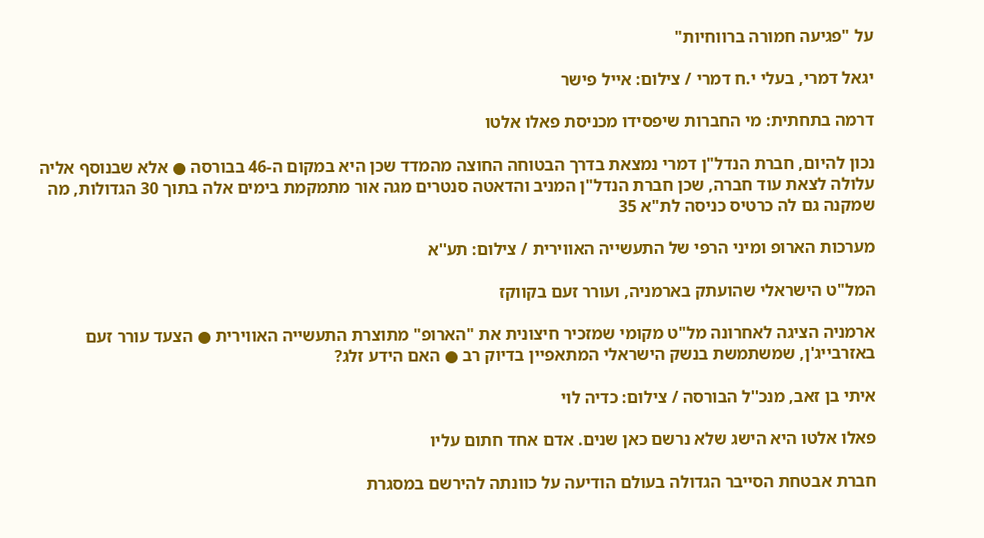על "פגיעה חמורה ברווחיות"

יגאל דמרי, בעלי י.ח דמרי / צילום: אייל פישר

דרמה בתחתית: מי החברות שיפסידו מכניסת פאלו אלטו

נכון להיום, חברת הנדל"ן דמרי נמצאת בדרך הבטוחה החוצה מהמדד שכן היא במקום ה-46 בבורסה ● אלא שבנוסף אליה עלולה לצאת עוד חברה, שכן חברת הנדל"ן המניב והדאטה סנטרים מגה אור מתמקמת בימים אלה בתוך 30 הגדולות, מה שמקנה גם לה כרטיס כניסה לת"א 35

מערכות הארופ ומיני הרפי של התעשייה האווירית / צילום: תע''א

המל"ט הישראלי שהועתק בארמניה, ועורר זעם בקווקז

ארמניה הציגה לאחרונה מל"ט מקומי שמזכיר חיצונית את "הארופ" מתוצרת התעשייה האווירית ● הצעד עורר זעם באזרבייג'ן, שמשתמשת בנשק הישראלי המתאפיין בדיוק רב ● האם הידע זלג?

איתי בן זאב, מנכ''ל הבורסה / צילום: כדיה לוי

פאלו אלטו היא הישג שלא נרשם כאן שנים. אדם אחד חתום עליו

חברת אבטחת הסייבר הגדולה בעולם הודיעה על כוונתה להירשם במסגרת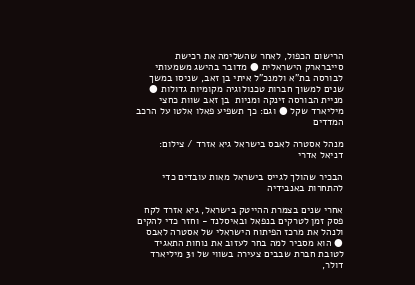הרישום הכפול, לאחר שהשלימה את רכישת סייברארק הישראלית ● מדובר בהישג משמעותי לבורסה בת"א ולמנכ"ל איתי בן זאב, שניסו במשך שנים למשוך חברות טכנולוגיה מקומיות גדולות ● מניית הבורסה זינקה ומניות  בן זאב שוות כחצי מיליארד שקל ● וגם: כך תשפיע פאלו אלטו על הרכב המדדים

מנהל אסטרה לאבס בישראל גיא אזרד / צילום: דניאל אדרי

הבכיר שהולך לגייס בישראל מאות עובדים כדי להתחרות באנבידיה

אחרי שנים בצמרת ההייטק בישראל, גיא אזרד לקח פסק זמן לטרקים בנפאל ובאיסלנד - וחזר כדי להקים ולנהל את מרכז הפיתוח הישראלי של אסטרה לאבס ● הוא מסביר למה בחר לעזוב את נוחות התאגיד לטובת חברת שבבים צעירה בשווי של 31 מיליארד דולר,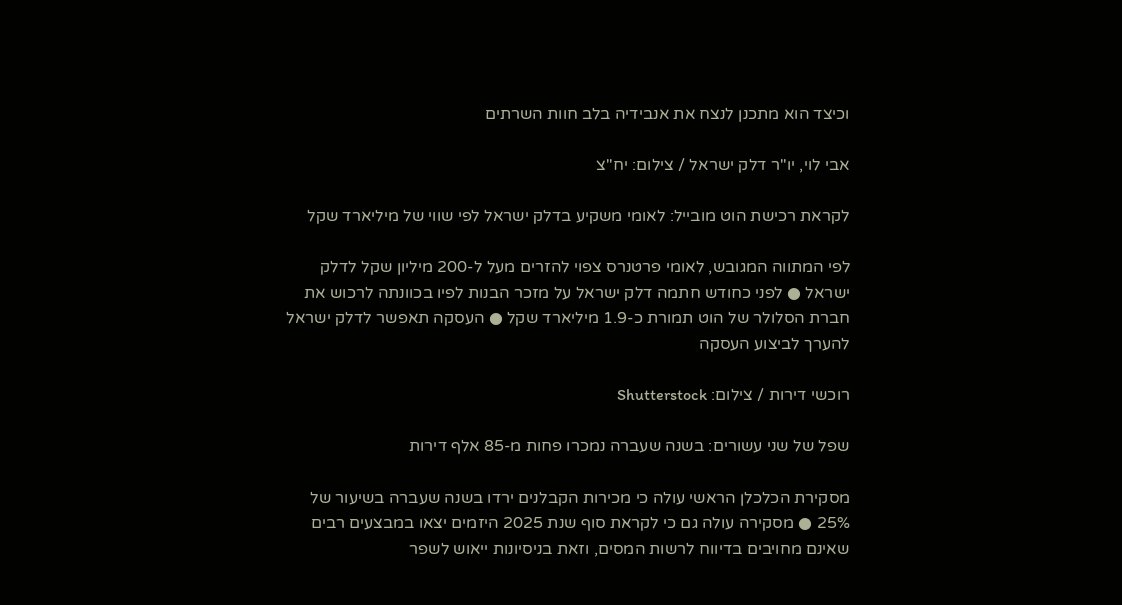וכיצד הוא מתכנן לנצח את אנבידיה בלב חוות השרתים

אבי לוי, יו''ר דלק ישראל / צילום: יח''צ

לקראת רכישת הוט מובייל: לאומי משקיע בדלק ישראל לפי שווי של מיליארד שקל

לפי המתווה המגובש, לאומי פרטנרס צפוי להזרים מעל ל-200 מיליון שקל לדלק ישראל ● לפני כחודש חתמה דלק ישראל על מזכר הבנות לפיו בכוונתה לרכוש את חברת הסלולר של הוט תמורת כ-1.9 מיליארד שקל ● העסקה תאפשר לדלק ישראל להערך לביצוע העסקה

רוכשי דירות / צילום: Shutterstock

שפל של שני עשורים: בשנה שעברה נמכרו פחות מ-85 אלף דירות

מסקירת הכלכלן הראשי עולה כי מכירות הקבלנים ירדו בשנה שעברה בשיעור של 25% ● מסקירה עולה גם כי לקראת סוף שנת 2025 היזמים יצאו במבצעים רבים שאינם מחויבים בדיווח לרשות המסים, וזאת בניסיונות ייאוש לשפר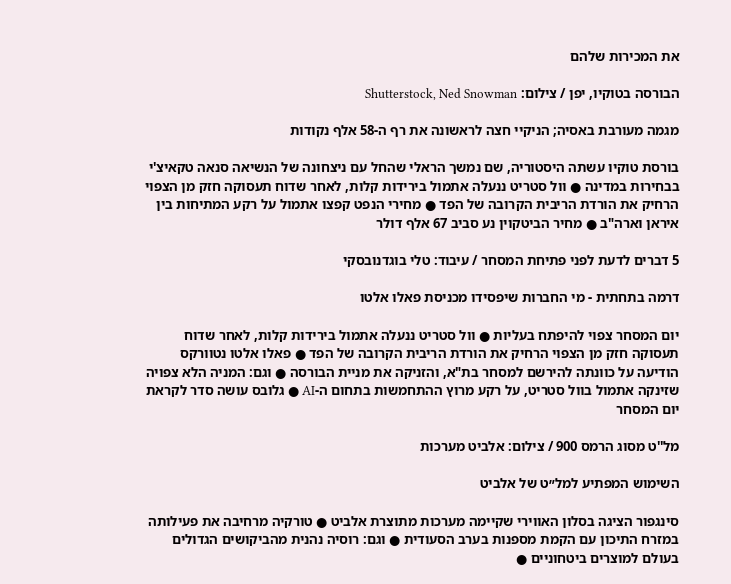את המכירות שלהם

הבורסה בטוקיו, יפן / צילום: Shutterstock, Ned Snowman

מגמה מעורבת באסיה; הניקיי חצה לראשונה את רף ה-58 אלף נקודות

בורסת טוקיו עשתה היסטוריה, שם נמשך הראלי שהחל עם ניצחונה של הנשיאה סנאה טקאיצ'י בבחירות במדינה ● וול סטריט ננעלה אתמול בירידות קלות, לאחר שדוח תעסוקה חזק מן הצפוי הרחיק את הורדת הריבית הקרובה של הפד ● מחירי הנפט קפצו אתמול על רקע המתיחות בין איראן וארה"ב ● מחיר הביטקוין נע סביב 67 אלף דולר

5 דברים לדעת לפני פתיחת המסחר / עיבוד: טלי בוגדנובסקי

דרמה בתחתית - מי החברות שיפסידו מכניסת פאלו אלטו

יום המסחר צפוי להיפתח בעליות ● וול סטריט ננעלה אתמול בירידות קלות, לאחר שדוח תעסוקה חזק מן הצפוי הרחיק את הורדת הריבית הקרובה של הפד ● פאלו אלטו נטוורקס הודיעה על כוונתה להירשם למסחר בת"א, והזניקה את מניית הבורסה ● וגם: המניה הלא צפויה שזינקה אתמול בוול סטריט, על רקע מרוץ ההתחמשות בתחום ה-AI ● גלובס עושה סדר לקראת יום המסחר

מל''ט מסוג הרמס 900 / צילום: אלביט מערכות

השימוש המפתיע למל״ט של אלביט

סינגפור הציגה בסלון האווירי שקיימה מערכות מתוצרת אלביט ● טורקיה מרחיבה את פעילותה במזרח התיכון עם הקמת מספנות בערב הסעודית ● וגם: רוסיה נהנית מהביקושים הגדולים בעולם למוצרים ביטחוניים ●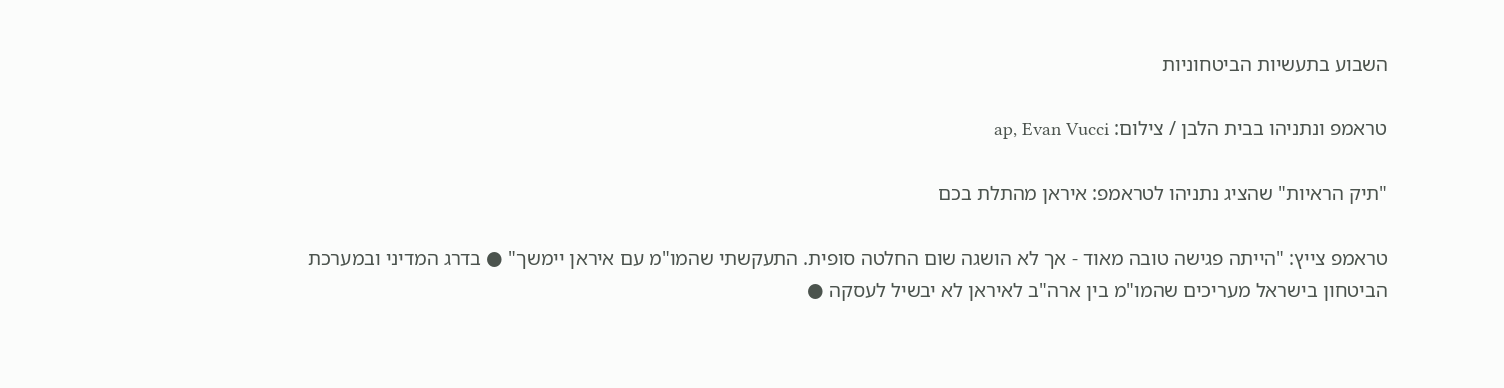השבוע בתעשיות הביטחוניות

טראמפ ונתניהו בבית הלבן / צילום: ap, Evan Vucci

"תיק הראיות" שהציג נתניהו לטראמפ: איראן מהתלת בכם

טראמפ צייץ: "הייתה פגישה טובה מאוד - אך לא הושגה שום החלטה סופית. התעקשתי שהמו"מ עם איראן יימשך" ● בדרג המדיני ובמערכת הביטחון בישראל מעריכים שהמו"מ בין ארה"ב לאיראן לא יבשיל לעסקה ●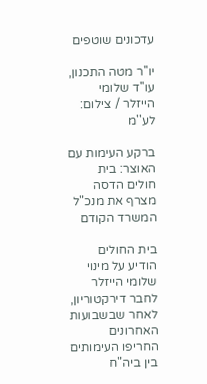עדכונים שוטפים

יו''ר מטה התכנון, עו''ד שלומי הייזלר / צילום: לע''מ

ברקע העימות עם האוצר: בית חולים הדסה מצרף את מנכ"ל המשרד הקודם

בית החולים הודיע על מינוי שלומי הייזלר לחבר דירקטוריון, לאחר שבשבועות האחרונים החריפו העימותים בין ביה"ח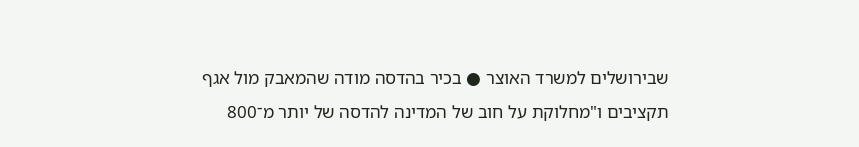שבירושלים למשרד האוצר ● בכיר בהדסה מודה שהמאבק מול אגף תקציבים ו"מחלוקת על חוב של המדינה להדסה של יותר מ־800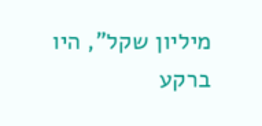מיליון שקל", היו ברקע